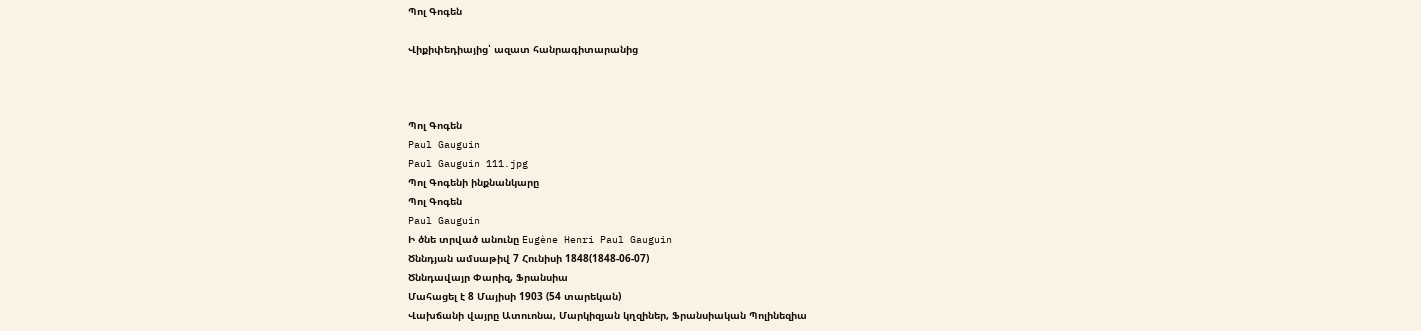Պոլ Գոգեն

Վիքիփեդիայից՝ ազատ հանրագիտարանից



Պոլ Գոգեն
Paul Gauguin
Paul Gauguin 111.jpg
Պոլ Գոգենի ինքնանկարը
Պոլ Գոգեն
Paul Gauguin
Ի ծնե տրված անունը Eugène Henri Paul Gauguin
Ծննդյան ամսաթիվ 7 Հունիսի 1848(1848-06-07)
Ծննդավայր Փարիզ, Ֆրանսիա
Մահացել է 8 Մայիսի 1903 (54 տարեկան)
Վախճանի վայրը Ատուոնա, Մարկիզյան կղզիներ, Ֆրանսիական Պոլինեզիա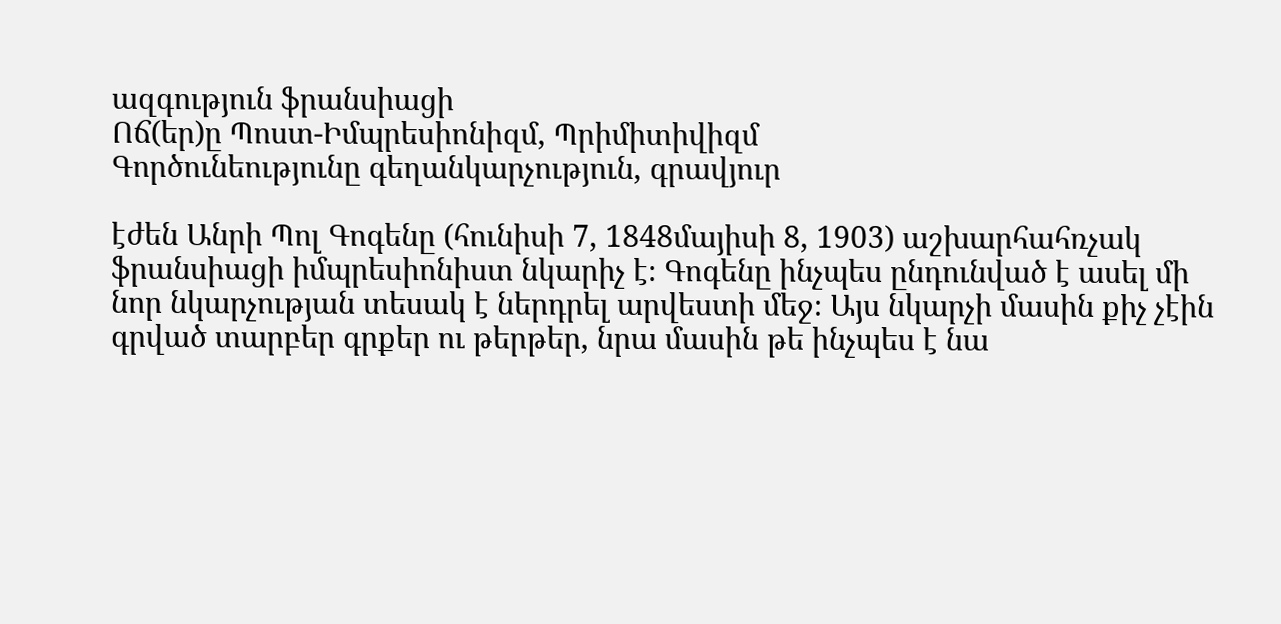ազգություն ֆրանսիացի
Ոճ(եր)ը Պոստ-Իմպրեսիոնիզմ, Պրիմիտիվիզմ
Գործունեությունը գեղանկարչություն, գրավյուր

էժեն Անրի Պոլ Գոգենը (հունիսի 7, 1848մայիսի 8, 1903) աշխարհահռչակ ֆրանսիացի իմպրեսիոնիստ նկարիչ է։ Գոգենը ինչպես ընդունված է ասել մի նոր նկարչության տեսակ է ներդրել արվեստի մեջ։ Այս նկարչի մասին քիչ չէին գրված տարբեր գրքեր ու թերթեր, նրա մասին թե ինչպես է նա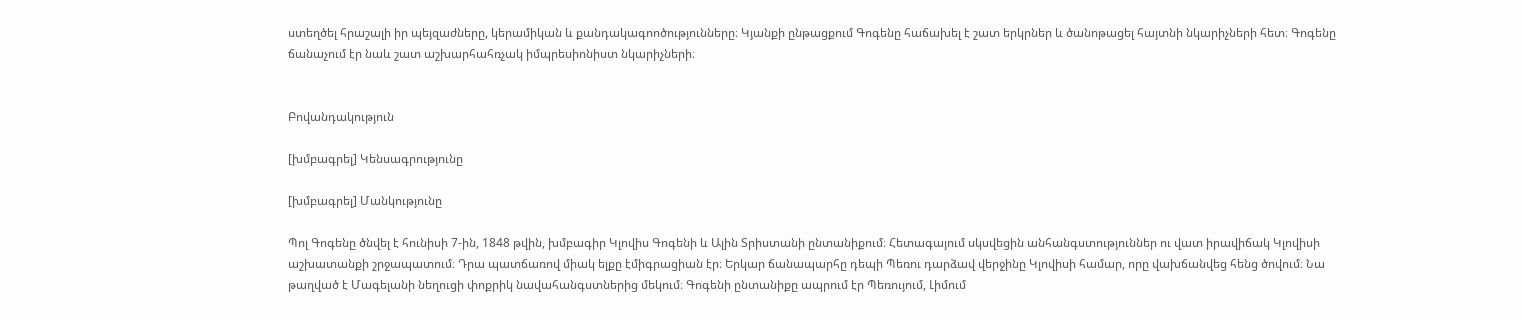ստեղծել հրաշալի իր պեյզաժները, կերամիկան և քանդակագոոծությունները։ Կյանքի ընթացքում Գոգենը հաճախել է շատ երկրներ և ծանոթացել հայտնի նկարիչների հետ։ Գոգենը ճանաչում էր նաև շատ աշխարհահռչակ իմպրեսիոնիստ նկարիչների։


Բովանդակություն

[խմբագրել] Կենսագրությունը

[խմբագրել] Մանկությունը

Պոլ Գոգենը ծնվել է հունիսի 7-ին, 1848 թվին, խմբագիր Կլովիս Գոգենի և Ալին Տրիստանի ընտանիքում։ Հետագայում սկսվեցին անհանգստություններ ու վատ իրավիճակ Կլովիսի աշխատանքի շրջապատում։ Դրա պատճառով միակ ելքը էմիգրացիան էր։ Երկար ճանապարհը դեպի Պեռու դարձավ վերջինը Կլովիսի համար, որը վախճանվեց հենց ծովում։ Նա թաղված է Մագելանի նեղուցի փոքրիկ նավահանգստներից մեկում։ Գոգենի ընտանիքը ապրում էր Պեռույում, Լիմում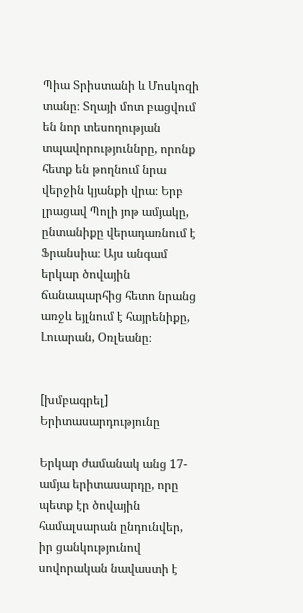Պիա Տրիստանի և Մոսկոզի տանը։ Տղայի մոտ բացվում են նոր տեսողության տպավորություննրը, որոնք հետք են թողնում նրա վերջին կյանքի վրա։ Երբ լրացավ Պոլի յոթ ամյակը, ընտանիքը վերադառնում է Ֆրանսիա։ Այս անգամ երկար ծովային ճանապարհից հետո նրանց առջև եյլնում է հայրենիքը, Լուարան, Օռլեանը։


[խմբագրել] Երիտասարդությունը

Երկար ժամանակ անց 17-ամյա երիտասարդը, որը պետք էր ծովային համալսարան ընդունվեր, իր ցանկությունով սովորական նավաստի է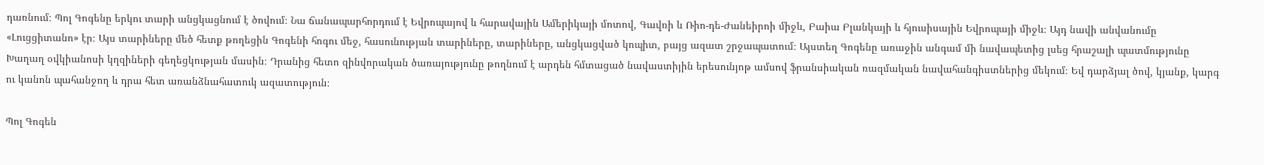դառնում։ Պոլ Գոգենը երկու տարի անցկացնում է ծովում։ Նա ճանապարհորդում է Եվրոպայով և հարավային Ամերիկայի մոտով, Գավռի և Ռիո-դե-Ժանեիրոի միջև, Բաիա Բլանկայի և հյուսիսային Եվրոպայի միջև։ Այդ նավի անվանումը «Լուցցիտանո» էր։ Այս տարիները մեծ հետք թողեցին Գոգենի հոգու մեջ, հասունության տարիները, տարիները, անցկացված կոպիտ, բայց ազատ շրջապատում։ Այստեղ Գոգենը առաջին անգամ մի նավապետից լսեց հրաշալի պատմությունը Խաղաղ օվկիանոսի կղզիների գեղեցկության մասին։ Դրանից հետո զինվորական ծառայությունը թողնում է արդեն հմտացած նավաստիյին երեսունյոթ ամսով ֆրանսիական ռազմական նավահանգիստներից մեկում։ Եվ դարձյալ ծով, կյանք, կարգ ու կանոն պահանջող և դրա հետ առանձնահատուկ ազատություն։

Պոլ Գոգեն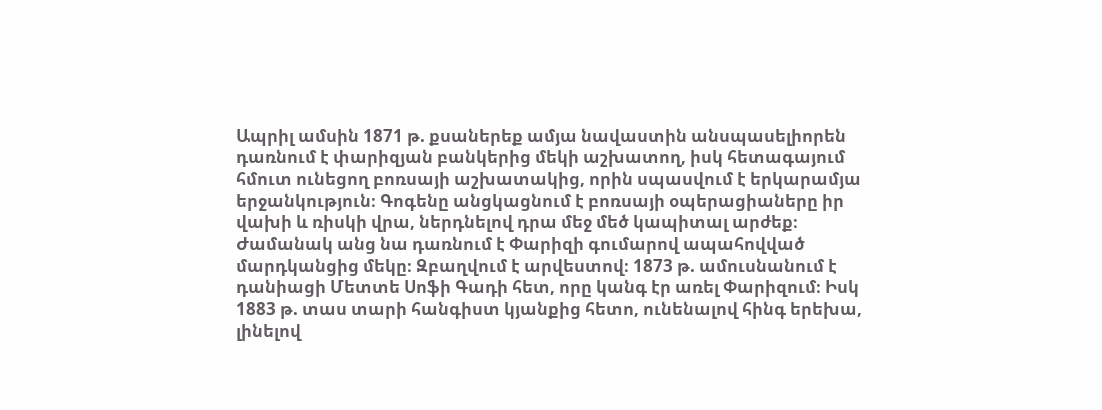Ապրիլ ամսին 1871 թ. քսաներեք ամյա նավաստին անսպասելիորեն դառնում է փարիզյան բանկերից մեկի աշխատող, իսկ հետագայում հմուտ ունեցող բոռսայի աշխատակից, որին սպասվում է երկարամյա երջանկություն։ Գոգենը անցկացնում է բոռսայի օպերացիաները իր վախի և ռիսկի վրա, ներդնելով դրա մեջ մեծ կապիտալ արժեք։ Ժամանակ անց նա դառնում է Փարիզի գումարով ապահովված մարդկանցից մեկը։ Զբաղվում է արվեստով։ 1873 թ. ամուսնանում է դանիացի Մետտե Սոֆի Գադի հետ, որը կանգ էր առել Փարիզում։ Իսկ 1883 թ. տաս տարի հանգիստ կյանքից հետո, ունենալով հինգ երեխա, լինելով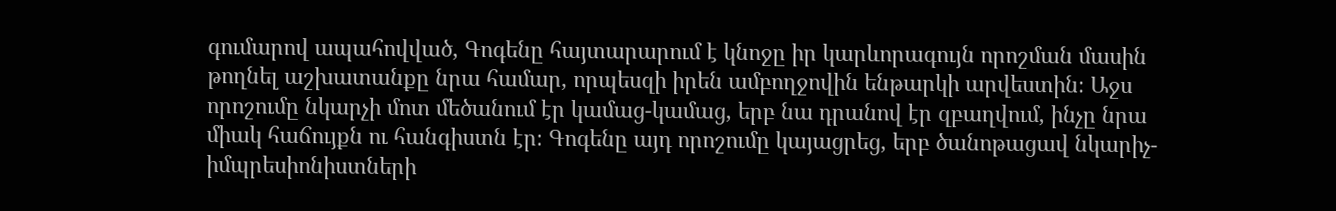գումարով ապահովված, Գոգենը հայտարարում է կնոջը իր կարևորագույն որոշման մասին թողնել աշխատանքը նրա համար, որպեսզի իրեն ամբողջովին ենթարկի արվեստին։ Աջս որոշումը նկարչի մոտ մեծանում էր կամաց-կամաց, երբ նա դրանով էր զբաղվում, ինչը նրա միակ հաճույքն ու հանգիստն էր։ Գոգենը այդ որոշումը կայացրեց, երբ ծանոթացավ նկարիչ-իմպրեսիոնիստների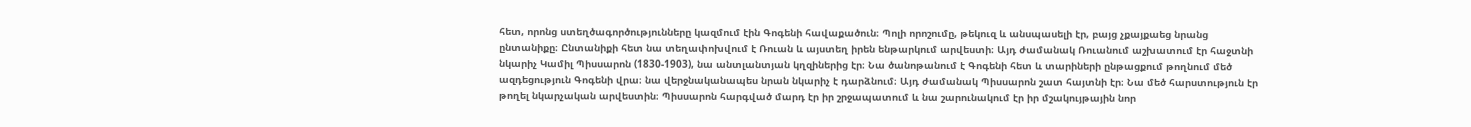հետ, որոնց ստեղծագործությունները կազմում էին Գոգենի հավաքածուն։ Պոլի որոշումը, թեկուզ և անսպասելի էր, բայց չքայքաեց նրանց ընտանիքը։ Ընտանիքի հետ նա տեղափոխվում է Ռուան և այստեղ իրեն ենթարկում արվեստի։ Այդ ժամանակ Ռուանում աշխատում էր հաջտնի նկարիչ Կամիլ Պիսսարոն (1830-1903), նա անտլանտյան կղզիներից էր։ Նա ծանոթանում է Գոգենի հետ և տարիների ընթացքում թողնում մեծ ազդեցություն Գոգենի վրա։ նա վերջնականապես նրան նկարիչ է դարձնում։ Այդ ժամանակ Պիսսարոն շատ հայտնի էր։ Նա մեծ հարստություն էր թողել նկարչական արվեստին։ Պիսսարոն հարգված մարդ էր իր շրջապատում և նա շարունակում էր իր մշակույթային նոր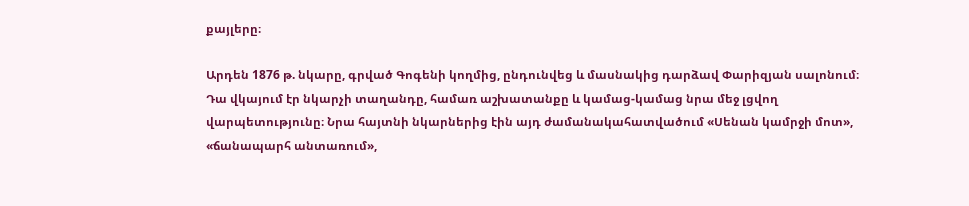քայլերը։

Արդեն 1876 թ. նկարը, գրված Գոգենի կողմից, ընդունվեց և մասնակից դարձավ Փարիզյան սալոնում։ Դա վկայում էր նկարչի տաղանդը, համառ աշխատանքը և կամաց-կամաց նրա մեջ լցվող վարպետությունը։ Նրա հայտնի նկարներից էին այդ ժամանակահատվածում «Սենան կամրջի մոտ», «ճանապարհ անտառում»,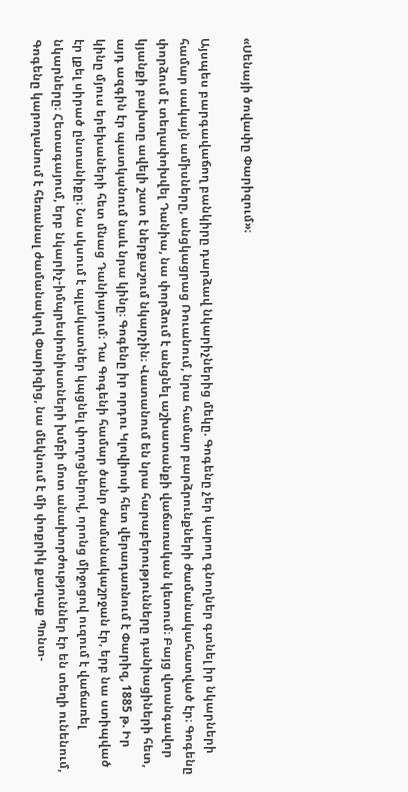«Սենայի ծովափը Փարիզում»։

Այսպես բարգավաճող բանկիրը դարձավ նկարիչներից մեկը. Գոգենը չեր կարող գնողներ գտնել իր նկարների համար սակայն ամիսները, անցկացրաց Ռուանում, նրա համար բարձրունքների ժամանակահատված էր։ Գոգենը փորձում է տեղափոխվել Դանիա, նա փորձում է անցնել աշխատանքի վաճառական կետում։ Բայց վտանգավոր կյանքի բախտը ավելի շատ է ներքաշում նկարչին։ Վատանում են նրա հարաբերությունները դանիացիների հետ, այդ ազգին էր պատկանում նաև նրա կինը։ Գոգենը իր որդու Կլովիոսի հետ վերադառնում է Փարիզ, 1885 թ. Իր կինը մյուս երեխաների հետ մնաց Դանիայում։ Դա Գոգենի համար ծանր ժամանակաշրջան էր, երբ նա ստիպված էր լքել սիրած ընտանիքը։ Նա սկսում է պլակատներ կպցնել փողոցներով, որոնց միջոցով ուզում է վաճառել նկարները։ Հետագայում, երբ նկարիչ-իմպրեսիոնիստների խմբի մոտ անախորժություններ էր են տեղի ունենում, Գոգենը կարողանում է հեռանալ ժամանակով Փարիզից, նա մեկնում է մի փոքրիկ քաղաք Պոնտ-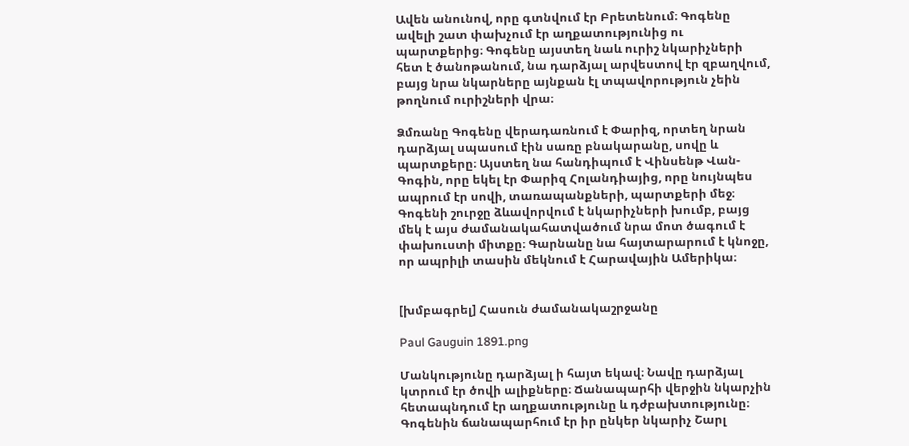Ավեն անունով, որը գտնվում էր Բրետենում։ Գոգենը ավելի շատ փախչում էր աղքատությունից ու պարտքերից։ Գոգենը այստեղ նաև ուրիշ նկարիչների հետ է ծանոթանում, նա դարձյալ արվեստով էր զբաղվում, բայց նրա նկարները այնքան էլ տպավորություն չեին թողնում ուրիշների վրա։

Ձմռանը Գոգենը վերադառնում է Փարիզ, որտեղ նրան դարձյալ սպասում էին սառը բնակարանը, սովը և պարտքերը։ Այստեղ նա հանդիպում է Վինսենթ Վան-Գոգին, որը եկել էր Փարիզ Հոլանդիայից, որը նույնպես ապրում էր սովի, տառապանքների, պարտքերի մեջ։ Գոգենի շուրջը ձևավորվում է նկարիչների խումբ, բայց մեկ է այս ժամանակահատվածում նրա մոտ ծագում է փախուստի միտքը։ Գարնանը նա հայտարարում է կնոջը, որ ապրիլի տասին մեկնում է Հարավային Ամերիկա։


[խմբագրել] Հասուն ժամանակաշրջանը

Paul Gauguin 1891.png

Մանկությունը դարձյալ ի հայտ եկավ։ Նավը դարձյալ կտրում էր ծովի ալիքները։ Ճանապարհի վերջին նկարչին հետապնդում էր աղքատությունը և դժբախտությունը։ Գոգենին ճանապարհում էր իր ընկեր նկարիչ Շարլ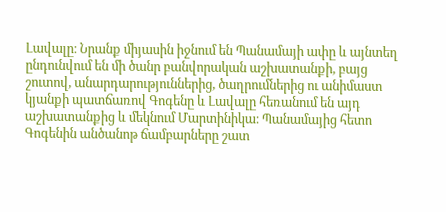Լավալը։ Նրանք միյասին իջնում են Պանամայի ափը և այնտեղ ընդունվում են մի ծանր բանվորական աշխատանքի, բայց շուտով, անարդարություններից, ծաղրումներից ու անիմաստ կյանքի պատճառով Գոգենը և Լավալը հեռանում են այդ աշխատանքից և մեկնում Մարտինիկա։ Պանամայից հետո Գոգենին անծանոթ ճամբարները շատ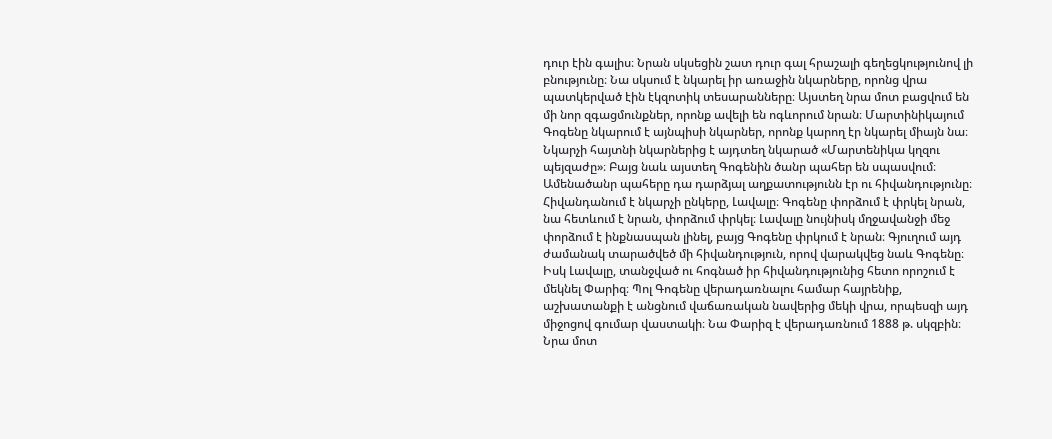դուր էին գալիս։ Նրան սկսեցին շատ դուր գալ հրաշալի գեղեցկությունով լի բնությունը։ Նա սկսում է նկարել իր առաջին նկարները, որոնց վրա պատկերված էին էկզոտիկ տեսարանները։ Այստեղ նրա մոտ բացվում են մի նոր զգացմունքներ, որոնք ավելի են ոգևորում նրան։ Մարտինիկայում Գոգենը նկարում է այնպիսի նկարներ, որոնք կարող էր նկարել միայն նա։ Նկարչի հայտնի նկարներից է այդտեղ նկարած «Մարտենիկա կղզու պեյզաժը»։ Բայց նաև այստեղ Գոգենին ծանր պահեր են սպասվում։ Ամենածանր պահերը դա դարձյալ աղքատությունն էր ու հիվանդությունը։ Հիվանդանում է նկարչի ընկերը, Լավալը։ Գոգենը փորձում է փրկել նրան, նա հետևում է նրան, փորձում փրկել։ Լավալը նույնիսկ մղջավանջի մեջ փորձում է ինքնասպան լինել, բայց Գոգենը փրկում է նրան։ Գյուղում այդ ժամանակ տարածվեծ մի հիվանդություն, որով վարակվեց նաև Գոգենը։ Իսկ Լավալը, տանջված ու հոգնած իր հիվանդությունից հետո որոշում է մեկնել Փարիզ։ Պոլ Գոգենը վերադառնալու համար հայրենիք, աշխատանքի է անցնում վաճառական նավերից մեկի վրա, որպեսզի այդ միջոցով գումար վաստակի։ Նա Փարիզ է վերադառնում 1888 թ. սկզբին։ Նրա մոտ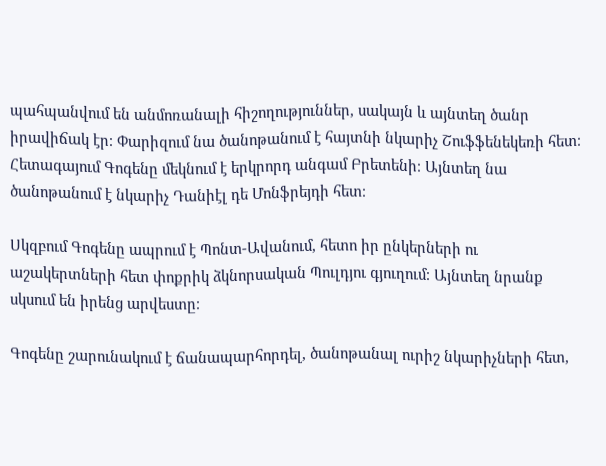պահպանվում են անմոռանալի հիշողություններ, սակայն և այնտեղ ծանր իրավիճակ էր։ Փարիզում նա ծանոթանում է հայտնի նկարիչ Շուֆֆենեկեռի հետ։ Հետագայում Գոգենը մեկնում է երկրորդ անգամ Բրետենի։ Այնտեղ նա ծանոթանում է նկարիչ Դանիէլ դե Մոնֆրեյդի հետ։

Սկզբում Գոգենը ապրում է Պոնտ-Ավանում, հետո իր ընկերների ու աշակերտների հետ փոքրիկ ձկնորսական Պուլդյու գյուղում։ Այնտեղ նրանք սկսում են իրենց արվեստը։

Գոգենը շարունակում է ճանապարհորդել, ծանոթանալ ուրիշ նկարիչների հետ,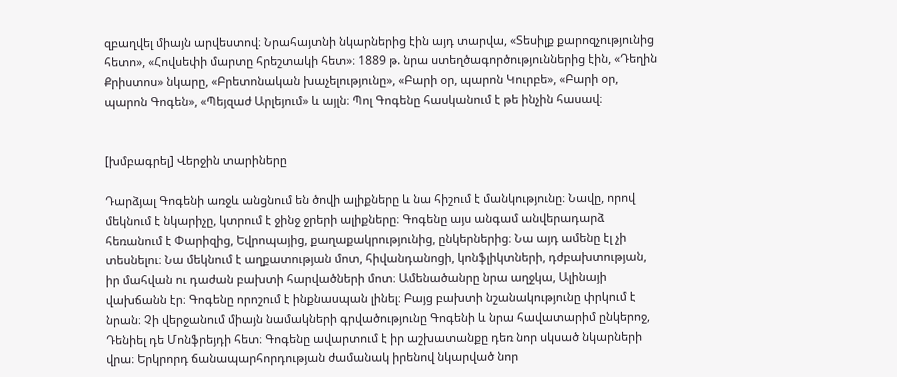զբաղվել միայն արվեստով։ Նրահայտնի նկարներից էին այդ տարվա, «Տեսիլք քարոզչությունից հետո», «Հովսեփի մարտը հրեշտակի հետ»։ 1889 թ. նրա ստեղծագործություններից էին, «Դեղին Քրիստոս» նկարը, «Բրետոնական խաչելությունը», «Բարի օր, պարոն Կուրբե», «Բարի օր, պարոն Գոգեն», «Պեյզաժ Արլեյում» և այլն։ Պոլ Գոգենը հասկանում է թե ինչին հասավ։


[խմբագրել] Վերջին տարիները

Դարձյալ Գոգենի առջև անցնում են ծովի ալիքները և նա հիշում է մանկությունը։ Նավը, որով մեկնում է նկարիչը, կտրում է ջինջ ջրերի ալիքները։ Գոգենը այս անգամ անվերադարձ հեռանում է Փարիզից, Եվրոպայից, քաղաքակրությունից, ընկերներից։ Նա այդ ամենը էլ չի տեսնելու։ Նա մեկնում է աղքատության մոտ, հիվանդանոցի, կոնֆլիկտների, դժբախտության, իր մահվան ու դաժան բախտի հարվածների մոտ։ Ամենածանրը նրա աղջկա, Ալինայի վախճանն էր։ Գոգենը որոշում է ինքնասպան լինել։ Բայց բախտի նշանակությունը փրկում է նրան։ Չի վերջանում միայն նամակների գրվածությունը Գոգենի և նրա հավատարիմ ընկերոջ, Դենիել դե Մոնֆրեյդի հետ։ Գոգենը ավարտում է իր աշխատանքը դեռ նոր սկսած նկարների վրա։ Երկրորդ ճանապարհորդության ժամանակ իրենով նկարված նոր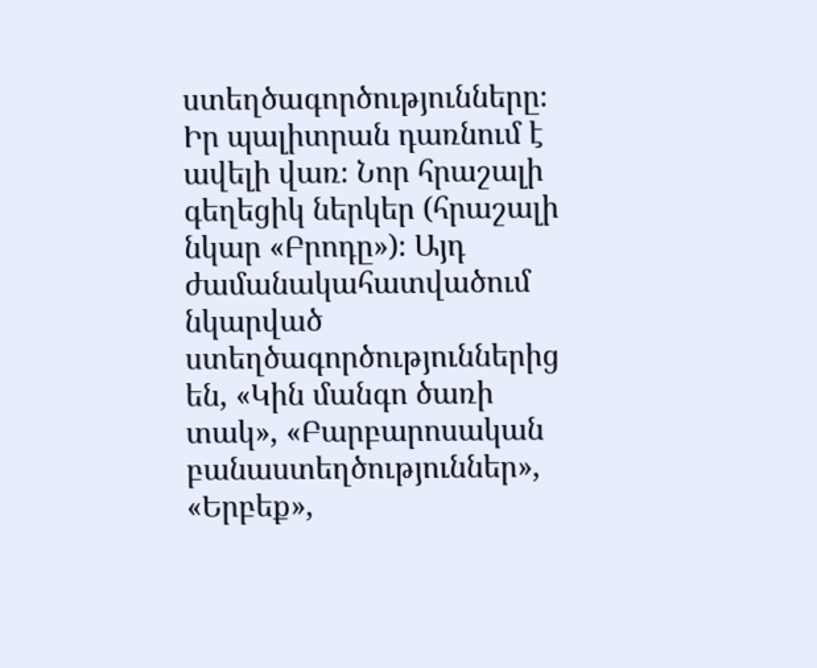ստեղծագործությունները։ Իր պալիտրան դառնում է ավելի վառ։ Նոր հրաշալի գեղեցիկ ներկեր (հրաշալի նկար «Բրոդը»)։ Այդ ժամանակահատվածում նկարված ստեղծագործություններից են, «Կին մանգո ծառի տակ», «Բարբարոսական բանաստեղծություններ», «Երբեք»,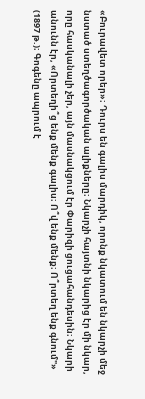«Բուրավետ որեր»։ Դուրս են գալիս մարդիկ, որոնք նկատում են նկարչի մեջ նստած ստեղծագործական ալիքները։ Նկարչի հայտնի նկարից էր մի նկար, որը հասկանալի չեր, այն մասնակցում էր Փարիզի ցուցահանդեսին։ Նկարի անունն էր, «Որտեղի՞ց ենք մենք գալիս։ Ո՞վ ենք մենք։ Ո՞րտեղ ենք գնում"» (1897 թ.)։ Գոգենը ապրում է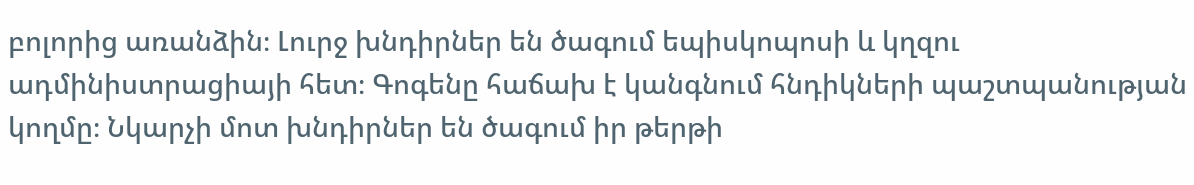բոլորից առանձին։ Լուրջ խնդիրներ են ծագում եպիսկոպոսի և կղզու ադմինիստրացիայի հետ։ Գոգենը հաճախ է կանգնում հնդիկների պաշտպանության կողմը։ Նկարչի մոտ խնդիրներ են ծագում իր թերթի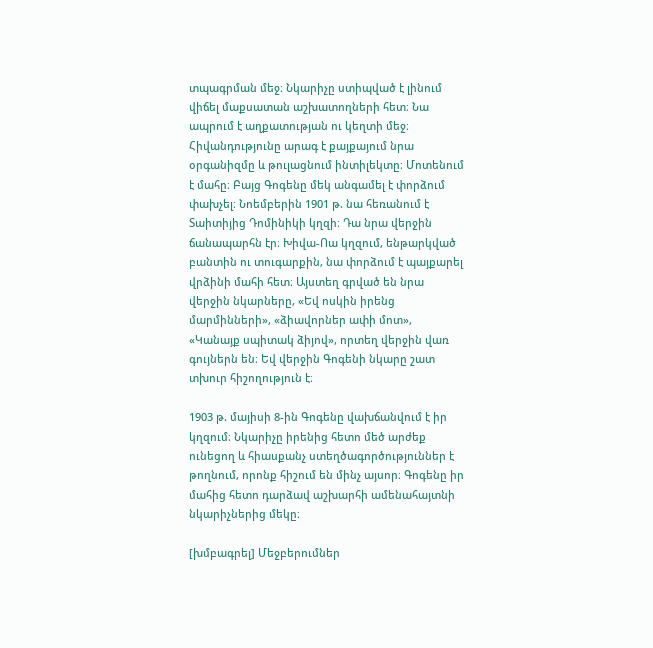տպագրման մեջ։ Նկարիչը ստիպված է լինում վիճել մաքսատան աշխատողների հետ։ Նա ապրում է աղքատության ու կեղտի մեջ։ Հիվանդությունը արագ է քայքայում նրա օրգանիզմը և թուլացնում ինտիլեկտը։ Մոտենում է մահը։ Բայց Գոգենը մեկ անգամել է փորձում փախչել։ Նոեմբերին 1901 թ. նա հեռանում է Տաիտիյից Դոմինիկի կղզի։ Դա նրա վերջին ճանապարհն էր։ Խիվա-Ոա կղզում, ենթարկված բանտին ու տուգարքին, նա փորձում է պայքարել վրձինի մահի հետ։ Այստեղ գրված են նրա վերջին նկարները, «Եվ ոսկին իրենց մարմինների», «ձիավորներ ափի մոտ», «Կանայք սպիտակ ձիյով», որտեղ վերջին վառ գույներն են։ Եվ վերջին Գոգենի նկարը շատ տխուր հիշողություն է։

1903 թ. մայիսի 8-ին Գոգենը վախճանվում է իր կղզում։ Նկարիչը իրենից հետո մեծ արժեք ունեցող և հիասքանչ ստեղծագործություններ է թողնում, որոնք հիշում են մինչ այսոր։ Գոգենը իր մահից հետո դարձավ աշխարհի ամենահայտնի նկարիչներից մեկը։

[խմբագրել] Մեջբերումներ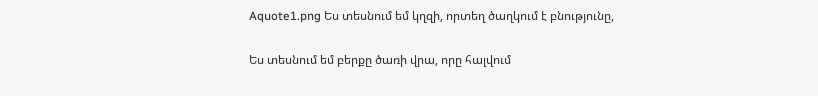Aquote1.png Ես տեսնում եմ կղզի, որտեղ ծաղկում է բնությունը,

Ես տեսնում եմ բերքը ծառի վրա, որը հալվում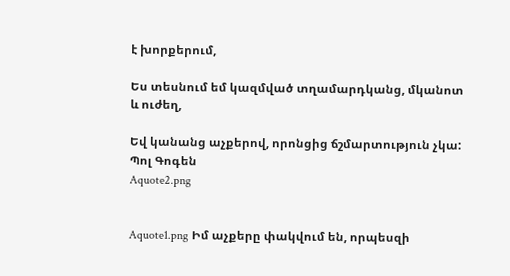է խորքերում,

Ես տեսնում եմ կազմված տղամարդկանց, մկանոտ և ուժեղ,

Եվ կանանց աչքերով, որոնցից ճշմարտություն չկա:
Պոլ Գոգեն
Aquote2.png


Aquote1.png Իմ աչքերը փակվում են, որպեսզի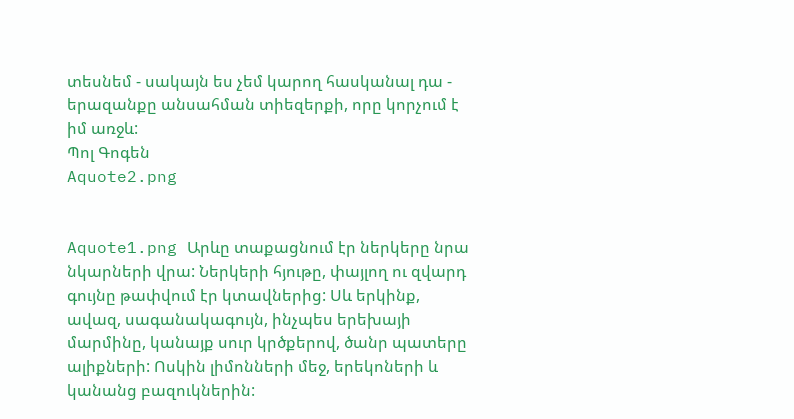տեսնեմ - սակայն ես չեմ կարող հասկանալ դա - երազանքը անսահման տիեզերքի, որը կորչում է իմ առջև:
Պոլ Գոգեն
Aquote2.png


Aquote1.png Արևը տաքացնում էր ներկերը նրա նկարների վրա: Ներկերի հյութը, փայլող ու զվարդ գույնը թափվում էր կտավներից: Սև երկինք, ավազ, սագանակագույն, ինչպես երեխայի մարմինը, կանայք սուր կրծքերով, ծանր պատերը ալիքների: Ոսկին լիմոնների մեջ, երեկոների և կանանց բազուկներին: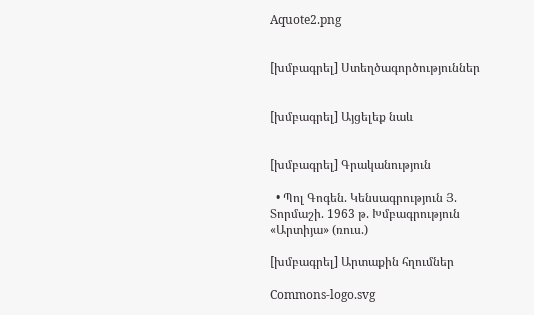Aquote2.png


[խմբագրել] Ստեղծագործություններ


[խմբագրել] Այցելեք նաև


[խմբագրել] Գրականություն

  • Պոլ Գոգեն. Կենսագրություն Յ. Տորմաշի. 1963 թ. Խմբագրություն «Արտիյա» (ռուս.)

[խմբագրել] Արտաքին հղումներ

Commons-logo.svg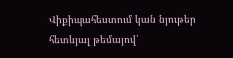Վիքիպահեստում կան նյութեր հետևյալ թեմայով՝